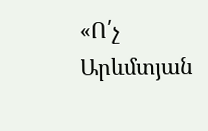«Ո՛չ Արևմտյան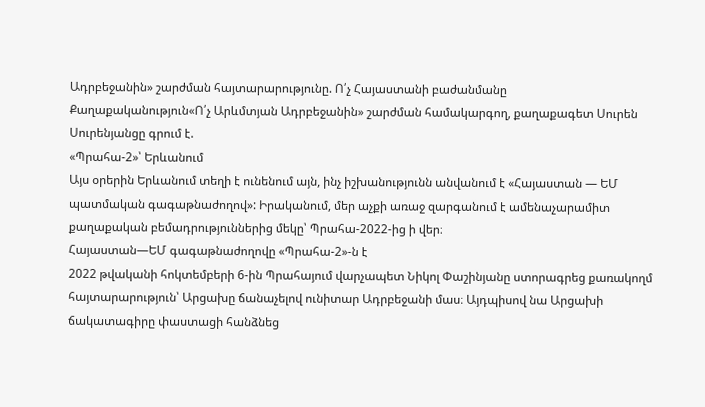Ադրբեջանին» շարժման հայտարարությունը. Ո՛չ Հայաստանի բաժանմանը
Քաղաքականություն«Ո՛չ Արևմտյան Ադրբեջանին» շարժման համակարգող, քաղաքագետ Սուրեն Սուրենյանցը գրում է.
«Պրահա-2»՝ Երևանում
Այս օրերին Երևանում տեղի է ունենում այն, ինչ իշխանությունն անվանում է «Հայաստան — ԵՄ պատմական գագաթնաժողով»: Իրականում, մեր աչքի առաջ զարգանում է ամենաչարամիտ քաղաքական բեմադրություններից մեկը՝ Պրահա-2022-ից ի վեր։
Հայաստան—ԵՄ գագաթնաժողովը «Պրահա-2»-ն է
2022 թվականի հոկտեմբերի 6-ին Պրահայում վարչապետ Նիկոլ Փաշինյանը ստորագրեց քառակողմ հայտարարություն՝ Արցախը ճանաչելով ունիտար Ադրբեջանի մաս։ Այդպիսով նա Արցախի ճակատագիրը փաստացի հանձնեց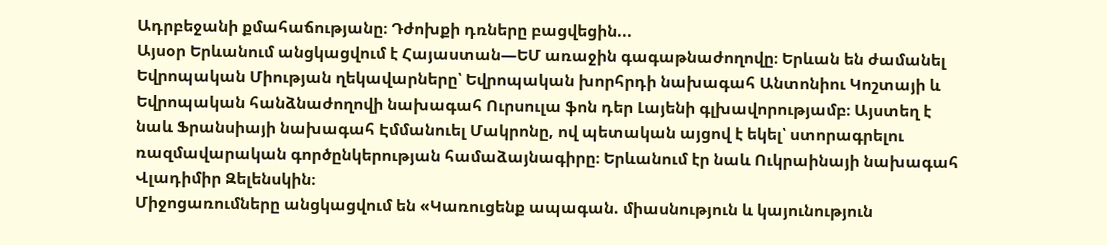Ադրբեջանի քմահաճությանը։ Դժոխքի դռները բացվեցին...
Այսօր Երևանում անցկացվում է Հայաստան—ԵՄ առաջին գագաթնաժողովը։ Երևան են ժամանել Եվրոպական Միության ղեկավարները՝ Եվրոպական խորհրդի նախագահ Անտոնիու Կոշտայի և Եվրոպական հանձնաժողովի նախագահ Ուրսուլա ֆոն դեր Լայենի գլխավորությամբ։ Այստեղ է նաև Ֆրանսիայի նախագահ Էմմանուել Մակրոնը, ով պետական այցով է եկել՝ ստորագրելու ռազմավարական գործընկերության համաձայնագիրը։ Երևանում էր նաև Ուկրաինայի նախագահ Վլադիմիր Զելենսկին։
Միջոցառումները անցկացվում են «Կառուցենք ապագան. միասնություն և կայունություն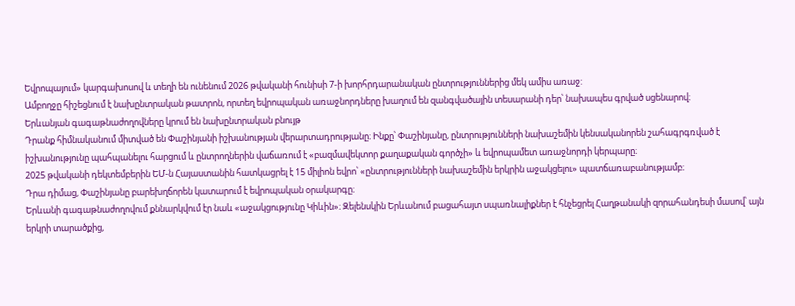Եվրոպայում» կարգախոսով և տեղի են ունենում 2026 թվականի հունիսի 7-ի խորհրդարանական ընտրություններից մեկ ամիս առաջ:
Ամբողջը հիշեցնում է նախընտրական թատրոն, որտեղ եվրոպական առաջնորդները խաղում են զանգվածային տեսարանի դեր՝ նախապես գրված սցենարով։
Երևանյան գագաթնաժողովները կրում են նախընտրական բնույթ
Դրանք հիմնականում միտված են Փաշինյանի իշխանության վերարտադրությանը։ Ինքը՝ Փաշինյանը, ընտրությունների նախաշեմին կենսականորեն շահագրգռված է իշխանությունը պահպանելու հարցում և ընտրողներին վաճառում է «բազմավեկտոր քաղաքական գործչի» և եվրոպամետ առաջնորդի կերպարը։
2025 թվականի դեկտեմբերին ԵՄ-ն Հայաստանին հատկացրել է 15 միլիոն եվրո՝ «ընտրությունների նախաշեմին երկրին աջակցելու» պատճառաբանությամբ։
Դրա դիմաց, Փաշինյանը բարեխղճորեն կատարում է եվրոպական օրակարգը։
Երևանի գագաթնաժողովում քննարկվում էր նաև «աջակցությունը Կիևին»։ Զելենսկին Երևանում բացահայտ սպառնալիքներ է հնչեցրել Հաղթանակի զորահանդեսի մասով՝ այն երկրի տարածքից,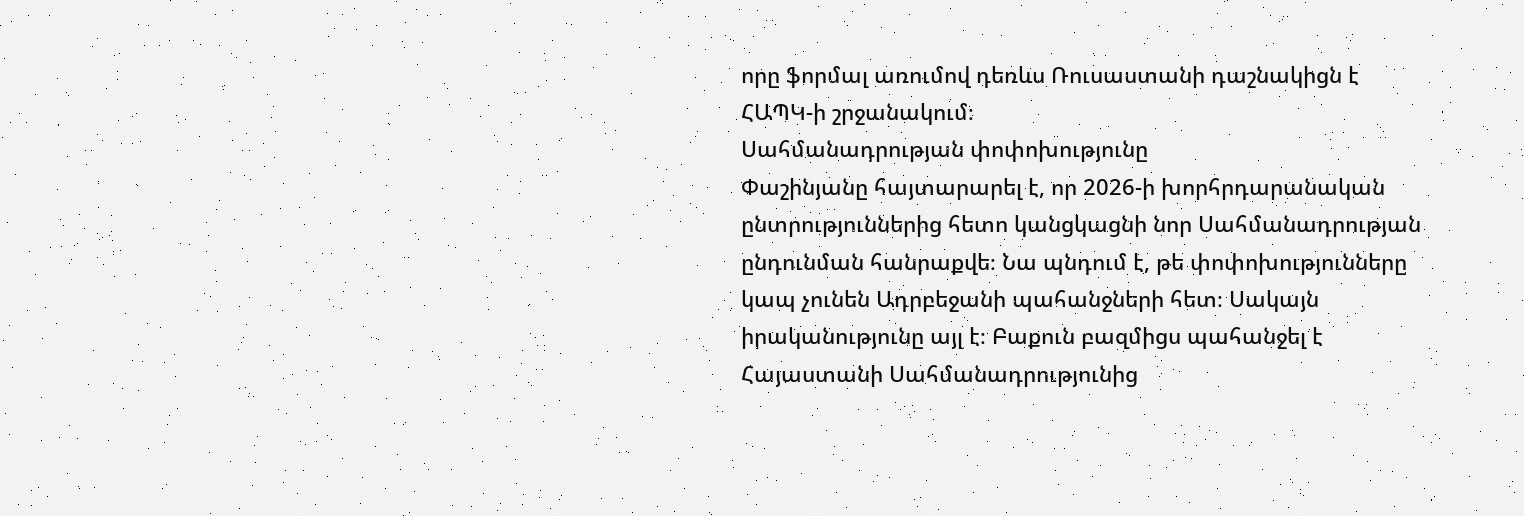որը ֆորմալ առումով դեռևս Ռուսաստանի դաշնակիցն է ՀԱՊԿ-ի շրջանակում։
Սահմանադրության փոփոխությունը
Փաշինյանը հայտարարել է, որ 2026-ի խորհրդարանական ընտրություններից հետո կանցկացնի նոր Սահմանադրության ընդունման հանրաքվե։ Նա պնդում է, թե փոփոխությունները կապ չունեն Ադրբեջանի պահանջների հետ։ Սակայն իրականությունը այլ է։ Բաքուն բազմիցս պահանջել է Հայաստանի Սահմանադրությունից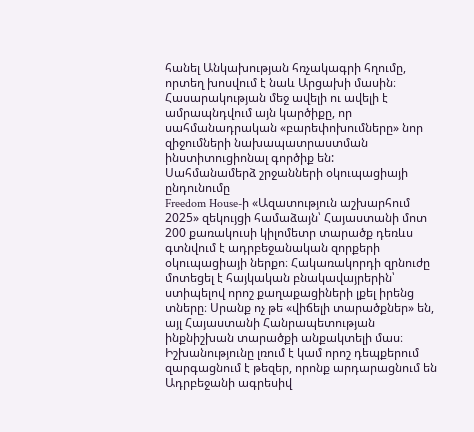հանել Անկախության հռչակագրի հղումը, որտեղ խոսվում է նաև Արցախի մասին։ Հասարակության մեջ ավելի ու ավելի է ամրապնդվում այն կարծիքը, որ սահմանադրական «բարեփոխումները» նոր զիջումների նախապատրաստման ինստիտուցիոնալ գործիք են:
Սահմանամերձ շրջանների օկուպացիայի ընդունումը
Freedom House-ի «Ազատություն աշխարհում 2025» զեկույցի համաձայն՝ Հայաստանի մոտ 200 քառակուսի կիլոմետր տարածք դեռևս գտնվում է ադրբեջանական զորքերի օկուպացիայի ներքո։ Հակառակորդի զրնուժը մոտեցել է հայկական բնակավայրերին՝ ստիպելով որոշ քաղաքացիների լքել իրենց տները։ Սրանք ոչ թե «վիճելի տարածքներ» են, այլ Հայաստանի Հանրապետության ինքնիշխան տարածքի անքակտելի մաս։
Իշխանությունը լռում է կամ որոշ դեպքերում զարգացնում է թեզեր, որոնք արդարացնում են Ադրբեջանի ագրեսիվ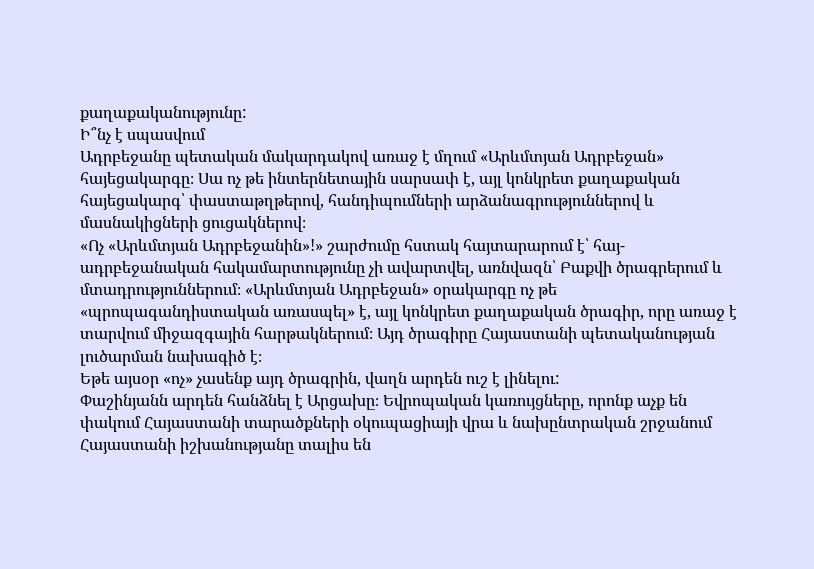քաղաքականությունը:
Ի՞նչ է սպասվում
Ադրբեջանը պետական մակարդակով առաջ է մղում «Արևմտյան Ադրբեջան» հայեցակարգը։ Սա ոչ թե ինտերնետային սարսափ է, այլ կոնկրետ քաղաքական հայեցակարգ՝ փաստաթղթերով, հանդիպումների արձանագրություններով և մասնակիցների ցուցակներով։
«Ոչ «Արևմտյան Ադրբեջանին»!» շարժումը հստակ հայտարարում է՝ հայ-ադրբեջանական հակամարտությունը չի ավարտվել, առնվազն՝ Բաքվի ծրագրերում և մտադրություններում։ «Արևմտյան Ադրբեջան» օրակարգը ոչ թե «պրոպագանդիստական առասպել» է, այլ կոնկրետ քաղաքական ծրագիր, որը առաջ է տարվում միջազգային հարթակներում։ Այդ ծրագիրը Հայաստանի պետականության լուծարման նախագիծ է։
Եթե այսօր «ոչ» չասենք այդ ծրագրին, վաղն արդեն ուշ է լինելու:
Փաշինյանն արդեն հանձնել է Արցախը։ Եվրոպական կառույցները, որոնք աչք են փակում Հայաստանի տարածքների օկուպացիայի վրա և նախընտրական շրջանում Հայաստանի իշխանությանը տալիս են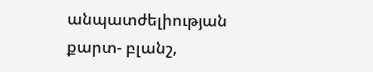անպատժելիության քարտ- բլանշ,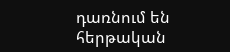դառնում են հերթական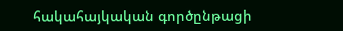հակահայկական գործընթացի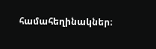համահեղինակներ։